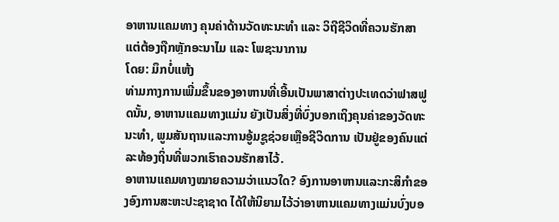ອາຫານແຄມທາງ ຄຸນຄ່າດ້ານວັດທະນະທຳ ແລະ ວິຖີຊີວິດທີ່ຄວນຮັກສາ ແຕ່ຕ້ອງຖືກຫຼັກອະນາໄມ ແລະ ໂພຊະນາການ
ໂດຍ: ມຶກບໍ່ແຫ້ງ
ທ່າມກາງການເພີ່ມຂຶ້ນຂອງອາຫານທີ່ເອີ້ນເປັນພາສາຕ່າງປະເທດວ່າຟາສຟູດນັ້ນ, ອາຫານແຄມທາງແມ່ນ ຍັງເປັນສິ່ງທີ່ບົ່ງບອກເຖິງຄຸນຄ່າຂອງວັດທະນະທຳ, ພູມສັນຖານແລະການອູ້ມຊູຊ່ວຍເຫຼືອຊີວິດການ ເປັນຢູ່ຂອງຄົນແຕ່ລະທ້ອງຖິ່ນທີ່ພວກເຮົາຄວນຮັກສາໄວ້.
ອາຫານແຄມທາງໝາຍຄວາມວ່າແນວໃດ? ອົງການອາຫານແລະກະສິກຳຂອງອົງການສະຫະປະຊາຊາດ ໄດ້ໃຫ້ນິຍາມໄວ້ວ່າອາຫານແຄມທາງແມ່ນບົ່ງບອ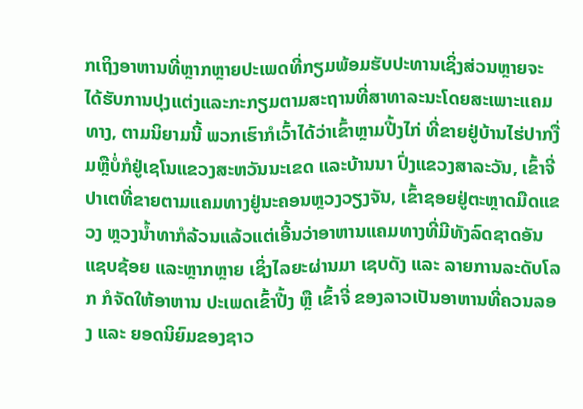ກເຖິງອາຫານທີ່ຫຼາກຫຼາຍປະເພດທີ່ກຽມພ້ອມຮັບປະທານເຊິ່ງສ່ວນຫຼາຍຈະໄດ້ຮັບການປຸງແຕ່ງແລະກະກຽມຕາມສະຖານທີ່ສາທາລະນະໂດຍສະເພາະແຄມທາງ, ຕາມນິຍາມນີ້ ພວກເຮົາກໍເວົ້າໄດ້ວ່າເຂົ້າຫຼາມປີ້ງໄກ່ ທີ່ຂາຍຢູ່ບ້ານໄຮ່ປາກງື່ມຫຼືບໍ່ກໍຢູ່ເຊໂນແຂວງສະຫວັນນະເຂດ ແລະບ້ານນາ ປົ່ງແຂວງສາລະວັນ, ເຂົ້າຈີ່ປາເຕທີ່ຂາຍຕາມແຄມທາງຢູ່ນະຄອນຫຼວງວຽງຈັນ, ເຂົ້າຊອຍຢູ່ຕະຫຼາດມືດແຂວງ ຫຼວງນໍ້າທາກໍລ້ວນແລ້ວແຕ່ເອີ້ນວ່າອາຫານແຄມທາງທີ່ມີທັງລົດຊາດອັນແຊບຊ້ອຍ ແລະຫຼາກຫຼາຍ ເຊິ່ງໄລຍະຜ່ານມາ ເຊບດັງ ແລະ ລາຍການລະດັບໂລກ ກໍຈັດໃຫ້ອາຫານ ປະເພດເຂົ້າປີ້ງ ຫຼື ເຂົ້າຈີ່ ຂອງລາວເປັນອາຫານທີ່ຄວນລອງ ແລະ ຍອດນິຍົມຂອງຊາວ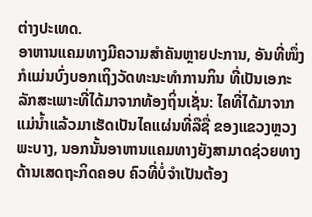ຕ່າງປະເທດ.
ອາຫານແຄມທາງມີຄວາມສຳຄັນຫຼາຍປະການ, ອັນທີ່ໜຶ່ງກໍແມ່ນບົ່ງບອກເຖິງວັດທະນະທຳການກິນ ທີ່ເປັນເອກະລັກສະເພາະທີ່ໄດ້ມາຈາກທ້ອງຖິ່ນເຊັ່ນ: ໄຄທີ່ໄດ້ມາຈາກແມ່ນໍ້າແລ້ວມາເຮັດເປັນໄຄແຜ່ນທີ່ລືຊື່ ຂອງແຂວງຫຼວງພະບາງ, ນອກນັ້ນອາຫານແຄມທາງຍັງສາມາດຊ່ວຍທາງດ້ານເສດຖະກິດຄອບ ຄົວທີ່ບໍ່ຈຳເປັນຕ້ອງ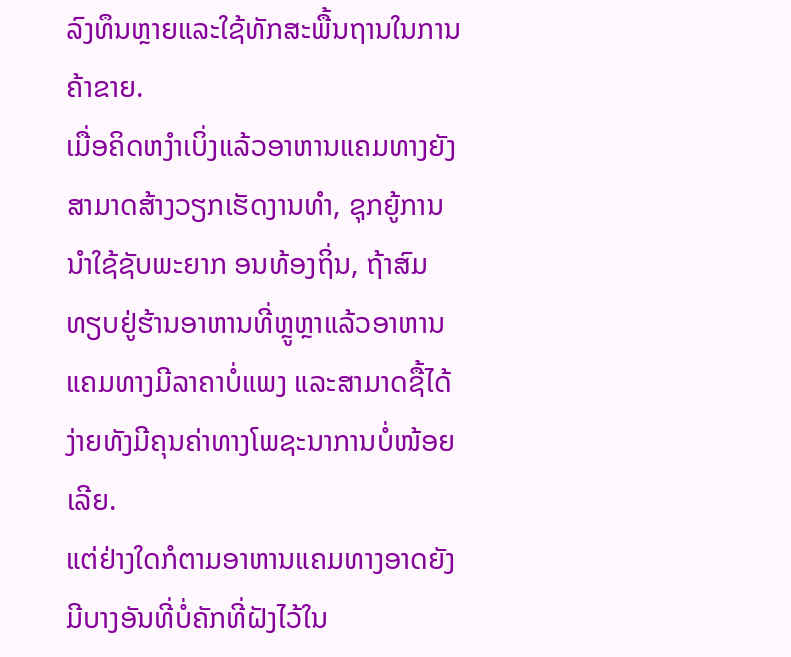ລົງທຶນຫຼາຍແລະໃຊ້ທັກສະພື້ນຖານໃນການຄ້າຂາຍ.
ເມື່ອຄິດຫງໍາເບິ່ງແລ້ວອາຫານແຄມທາງຍັງສາມາດສ້າງວຽກເຮັດງານທຳ, ຊຸກຍູ້ການນຳໃຊ້ຊັບພະຍາກ ອນທ້ອງຖິ່ນ, ຖ້າສົມທຽບຢູ່ຮ້ານອາຫານທີ່ຫຼູຫຼາແລ້ວອາຫານແຄມທາງມີລາຄາບໍ່ແພງ ແລະສາມາດຊື້ໄດ້ ງ່າຍທັງມີຄຸນຄ່າທາງໂພຊະນາການບໍ່ໜ້ອຍເລີຍ.
ແຕ່ຢ່າງໃດກໍຕາມອາຫານແຄມທາງອາດຍັງມີບາງອັນທີ່ບໍ່ຄັກທີ່ຝັງໄວ້ໃນ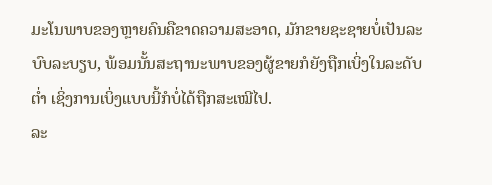ມະໂນພາບຂອງຫຼາຍຄົນຄືຂາດຄວາມສະອາດ, ມັກຂາຍຊະຊາຍບໍ່ເປັນລະບົບລະບຽບ, ພ້ອມນັ້ນສະຖານະພາບຂອງຜູ້ຂາຍກໍຍັງຖືກເບິ່ງໃນລະດັບຕໍ່າ ເຊິ່ງການເບິ່ງແບບນີ້ກໍບໍ່ໄດ້ຖືກສະເໝີໄປ.
ລະ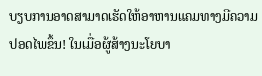ບຽບການອາດສາມາດເຮັດໃຫ້ອາຫານແຄມທາງມີຄວາມປອດໄພຂຶ້ນ! ໃນເມື່ອຜູ້ສ້າງນະໂຍບາ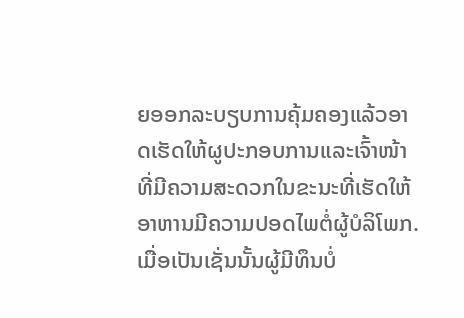ຍອອກລະບຽບການຄຸ້ມຄອງແລ້ວອາດເຮັດໃຫ້ຜູປະກອບການແລະເຈົ້າໜ້າທີ່ມີຄວາມສະດວກໃນຂະນະທີ່ເຮັດໃຫ້ ອາຫານມີຄວາມປອດໄພຕໍ່ຜູ້ບໍລິໂພກ. ເມື່ອເປັນເຊັ່ນນັ້ນຜູ້ມີທຶນບໍ່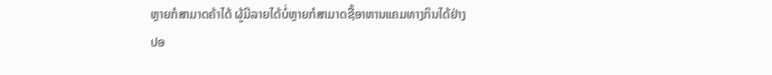ຫຼາຍກໍສາມາດຄ້າໄດ້ ຜູ້ມີລາຍໄດ້ບໍ່ຫຼາຍກໍສາມາດຊື້ອາຫານແຄມທາງກິນໄດ້ຢ່າງປອ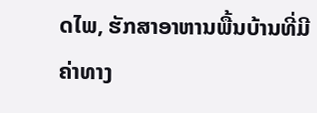ດໄພ, ຮັກສາອາຫານພື້ນບ້ານທີ່ມີຄ່າທາງ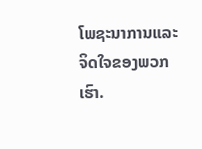ໂພຊະນາການແລະຈິດໃຈຂອງພວກເຮົາ.